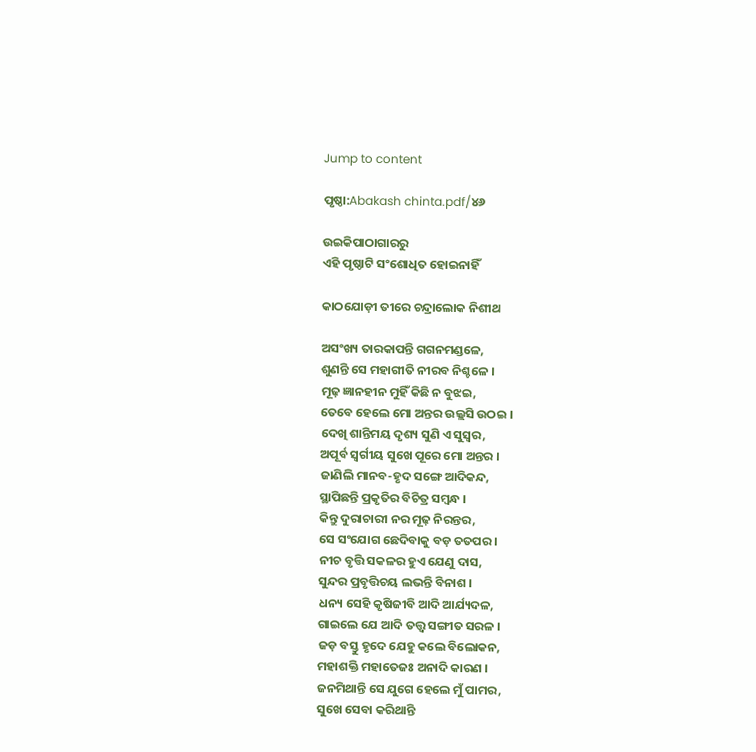Jump to content

ପୃଷ୍ଠା:Abakash chinta.pdf/୪୬

ଉଇକିପାଠାଗାର‌ରୁ
ଏହି ପୃଷ୍ଠାଟି ସଂଶୋଧିତ ହୋଇନାହିଁ

କାଠଯୋଡ଼ୀ ତୀରେ ଚନ୍ଦ୍ରାଲୋକ ନିଶୀଥ

ଅସଂଖ୍ୟ ତାରକାପନ୍ତି ଗଗନମଣ୍ଡଳେ,
ଶୁଣନ୍ତି ସେ ମହାଗୀତି ନୀରବ ନିଶ୍ଚଳେ ।
ମୂଢ଼ ଜ୍ଞାନହୀନ ମୁହିଁ କିଛି ନ ବୁଝଇ,
ତେବେ ହେଲେ ମୋ ଅନ୍ତର ଉଲ୍ଲସି ଉଠଇ ।
ଦେଖି ଶାନ୍ତିମୟ ଦୃଶ୍ୟ ସୁଣି ଏ ସୁସ୍ୱର,
ଅପୂର୍ବ ସ୍ୱର୍ଗୀୟ ସୁଖେ ପୂରେ ମୋ ଅନ୍ତର ।
ଜାଣିଲି ମାନବ-ହୃଦ ସଙ୍ଗେ ଆଦିକନ୍ଦ,
ସ୍ଥାପିଛନ୍ତି ପ୍ରକୃତିର ବିଚିତ୍ର ସମ୍ବନ୍ଧ ।
କିନ୍ତୁ ଦୁରାଚାରୀ ନର ମୂଢ଼ ନିରନ୍ତର,
ସେ ସଂଯୋଗ ଛେଦିବାକୁ ବଡ଼ ତତପର ।
ନୀଚ ବୃତ୍ତି ସକଳର ହୁଏ ଯେଣୁ ଦାସ,
ସୁନ୍ଦର ପ୍ରବୃତ୍ତିଚୟ ଲଭନ୍ତି ବିନାଶ ।
ଧନ୍ୟ ସେହି କୃଷିଜୀବି ଆଦି ଆର୍ଯ୍ୟଦଳ,
ଗାଇଲେ ଯେ ଆଦି ତତ୍ତ୍ୱ ସଙ୍ଗୀତ ସରଳ ।
ଜଡ଼ ବସ୍ତୁ ହୃଦେ ଯେହୁ କଲେ ବିଲୋକନ,
ମହାଶକ୍ତି ମହାତେଜଃ ଅନାଦି କାରଣ ।
ଜନମିଥାନ୍ତି ସେ ଯୁଗେ ହେଲେ ମୁଁ ପାମର,
ସୁଖେ ସେବା କରିଥାନ୍ତି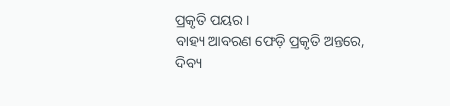ପ୍ରକୃତି ପୟର ।
ବାହ୍ୟ ଆବରଣ ଫେଡ଼ି ପ୍ରକୃତି ଅନ୍ତରେ,
ଦିବ୍ୟ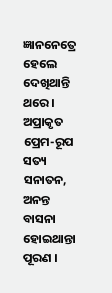ଜ୍ଞାନନେତ୍ରେ ହେଲେ ଦେଖିଥାନ୍ତି ଥରେ ।
ଅପ୍ରାକୃତ ପ୍ରେମ-ରୂପ ସତ୍ୟ ସନାତନ,
ଅନନ୍ତ ବାସନା ହୋଇଥାନ୍ତା ପୂରଣ ।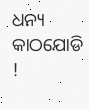ଧନ୍ୟ କାଠଯୋଡି !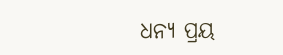ଧନ୍ୟ ପ୍ରୟ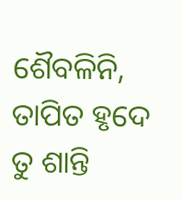ଶୈବଳିନି,
ତାପିତ ହୃଦେ ତୁ ଶାନ୍ତି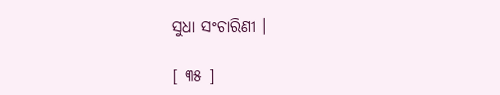ସୁଧା ସଂଚାରିଣୀ ।

[ ୩୫ ]